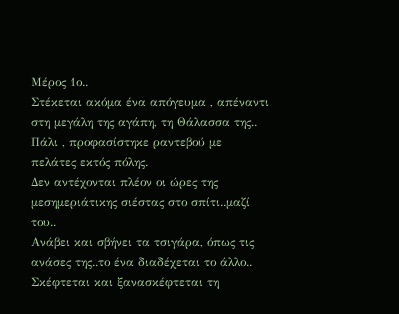Μέρος 1ο..
Στέκεται ακόμα ένα απόγευμα , απέναντι στη μεγάλη της αγάπη, τη Θάλασσα της.. Πάλι , προφασίστηκε ραντεβού με πελάτες εκτός πόλης.
Δεν αντέχονται πλέον οι ώρες της μεσημεριάτικης σιέστας στο σπίτι..μαζί του..
Ανάβει και σβήνει τα τσιγάρα, όπως τις ανάσες της..το ένα διαδέχεται το άλλο..
Σκέφτεται και ξανασκέφτεται τη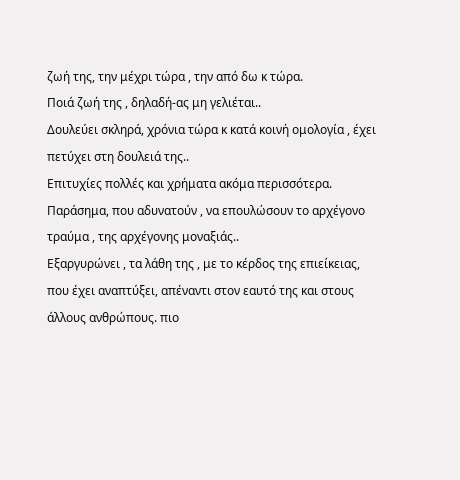ζωή της, την μέχρι τώρα , την από δω κ τώρα.
Ποιά ζωή της , δηλαδή-ας μη γελιέται..
Δουλεύει σκληρά, χρόνια τώρα κ κατά κοινή ομολογία , έχει πετύχει στη δουλειά της..
Επιτυχίες πολλές και χρήματα ακόμα περισσότερα.
Παράσημα, που αδυνατούν , να επουλώσουν το αρχέγονο τραύμα , της αρχέγονης μοναξιάς..
Εξαργυρώνει , τα λάθη της , με το κέρδος της επιείκειας, που έχει αναπτύξει, απέναντι στον εαυτό της και στους άλλους ανθρώπους. πιο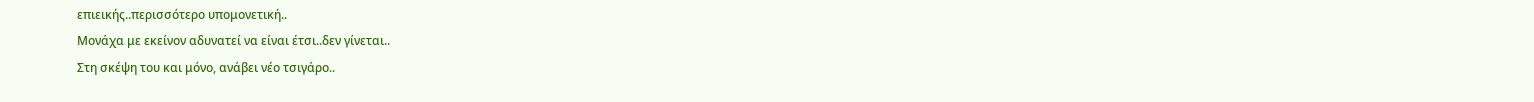επιεικής..περισσότερο υπομονετική..
Μονάχα με εκείνον αδυνατεί να είναι έτσι..δεν γίνεται..
Στη σκέψη του και μόνο, ανάβει νέο τσιγάρο..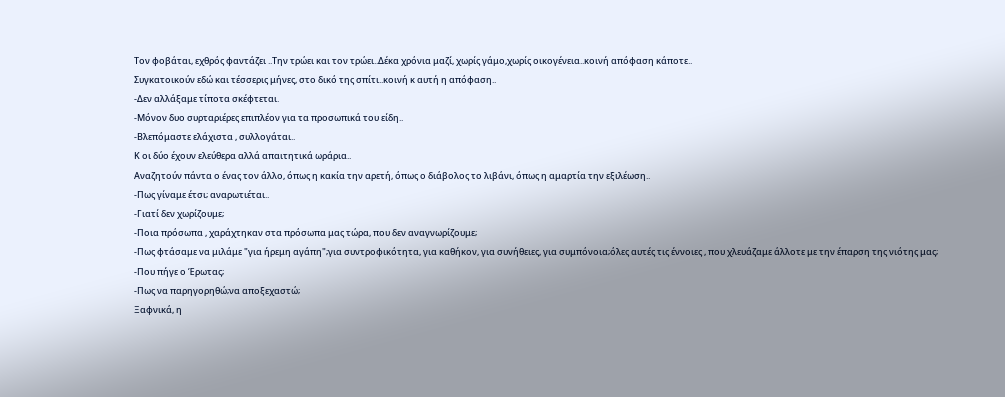Τον φοβάται, εχθρός φαντάζει ..Την τρώει και τον τρώει..Δέκα χρόνια μαζί, χωρίς γάμο,χωρίς οικογένεια..κοινή απόφαση κάποτε..
Συγκατοικούν εδώ και τέσσερις μήνες, στο δικό της σπίτι..κοινή κ αυτή η απόφαση..
-Δεν αλλάξαμε τίποτα σκέφτεται.
-Μόνον δυο συρταριέρες επιπλέον για τα προσωπικά του είδη..
-Βλεπόμαστε ελάχιστα , συλλογάται..
Κ οι δύο έχουν ελεύθερα αλλά απαιτητικά ωράρια..
Αναζητούν πάντα ο ένας τον άλλο, όπως η κακία την αρετή, όπως ο διάβολος το λιβάνι, όπως η αμαρτία την εξιλέωση..
-Πως γίναμε έτσι; αναρωτιέται..
-Γιατί δεν χωρίζουμε;
-Ποια πρόσωπα , χαράχτηκαν στα πρόσωπα μας τώρα, που δεν αναγνωρίζουμε;
-Πως φτάσαμε να μιλάμε "για ήρεμη αγάπη";για συντροφικότητα, για καθήκον, για συνήθειες, για συμπόνοια;όλες αυτές τις έννοιες , που χλευάζαμε άλλοτε με την έπαρση της νιότης μας;
-Που πήγε ο Έρωτας;
-Πως να παρηγορηθώ;να αποξεχαστώ;
Ξαφνικά, η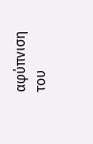αφύπνιση του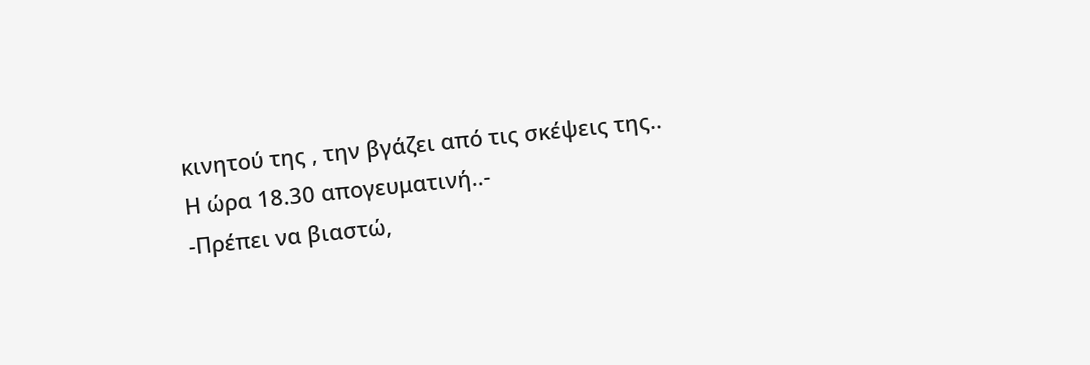κινητού της , την βγάζει από τις σκέψεις της..
Η ώρα 18.30 απογευματινή..-
-Πρέπει να βιαστώ,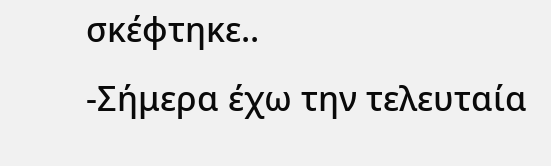σκέφτηκε..
-Σήμερα έχω την τελευταία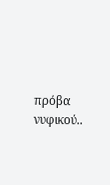πρόβα νυφικού..